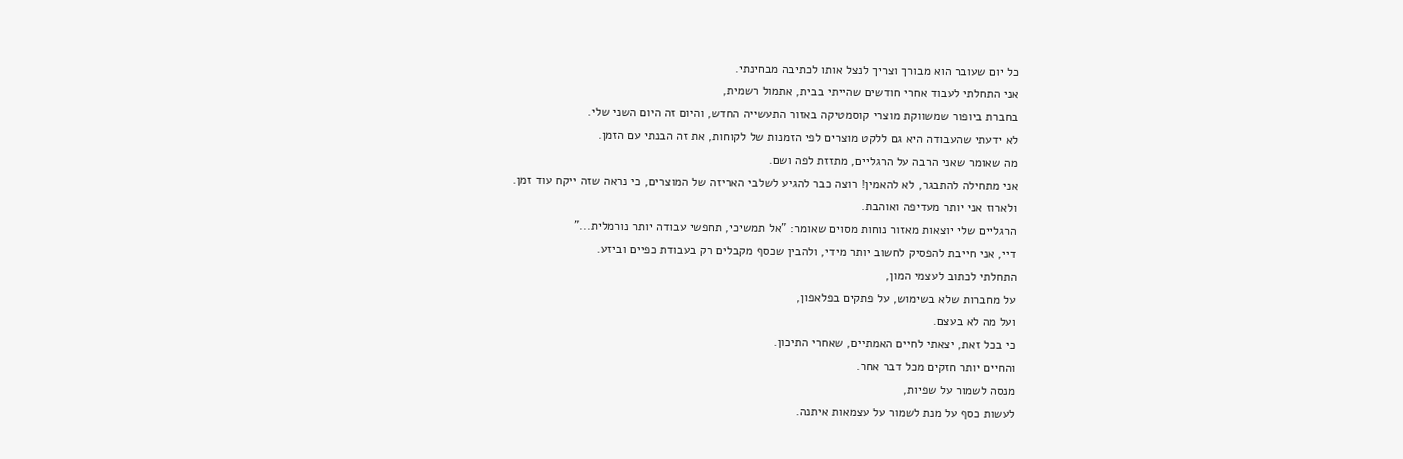כל יום שעובר הוא מבורך וצריך לנצל אותו לכתיבה מבחינתי.
אני התחלתי לעבוד אחרי חודשים שהייתי בבית, אתמול רשמית,
בחברת ביופור שמשווקת מוצרי קוסמטיקה באזור התעשייה החדש, והיום זה היום השני שלי.
לא ידעתי שהעבודה היא גם ללקט מוצרים לפי הזמנות של לקוחות, את זה הבנתי עם הזמן.
מה שאומר שאני הרבה על הרגליים, מתזזת לפה ושם.
אני מתחילה להתבגר, לא להאמין! רוצה כבר להגיע לשלבי האריזה של המוצרים, כי נראה שזה ייקח עוד זמן.
ולארוז אני יותר מעדיפה ואוהבת.
הרגליים שלי יוצאות מאזור נוחות מסוים שאומר: "אל תמשיכי, תחפשי עבודה יותר נורמלית..."
דיי, אני חייבת להפסיק לחשוב יותר מידי, ולהבין שכסף מקבלים רק בעבודת כפיים וביזע.
התחלתי לכתוב לעצמי המון,
על מחברות שלא בשימוש, על פתקים בפלאפון,
ועל מה לא בעצם.
כי בכל זאת, יצאתי לחיים האמתיים, שאחרי התיכון.
והחיים יותר חזקים מכל דבר אחר.
מנסה לשמור על שפיות,
לעשות כסף על מנת לשמור על עצמאות איתנה.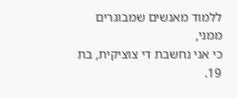ללמוד מאנשים שמבוגרים ממני,
כי אני נחשבת די צוציקית, בת 19.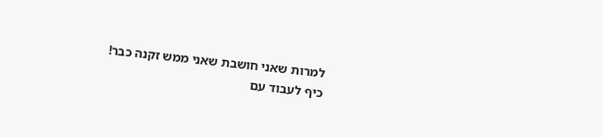למרות שאני חושבת שאני ממש זקנה כבר!
כיף לעבוד עם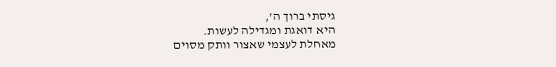גיסתי ברוך ה',
היא דואגת ומגדילה לעשות.
מאחלת לעצמי שאצור וותק מסוים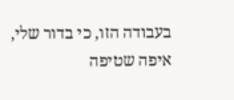בעבודה הזו, כי בדור שלי,
איפה שטיפה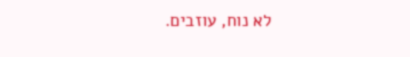לא נוח, עוזבים.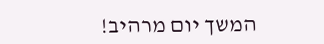המשך יום מרהיב!